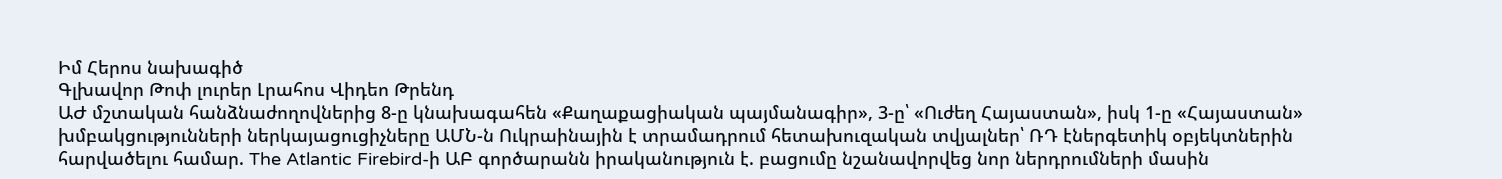Իմ Հերոս նախագիծ
Գլխավոր Թոփ լուրեր Լրահոս Վիդեո Թրենդ
ԱԺ մշտական հանձնաժողովներից 8-ը կնախագահեն «Քաղաքացիական պայմանագիր», 3-ը՝ «Ուժեղ Հայաստան», իսկ 1-ը «Հայաստան» խմբակցությունների ներկայացուցիչները ԱՄՆ-ն Ուկրաինային է տրամադրում հետախուզական տվյալներ՝ ՌԴ էներգետիկ օբյեկտներին հարվածելու համար. The Atlantic Firebird-ի ԱԲ գործարանն իրականություն է. բացումը նշանավորվեց նոր ներդրումների մասին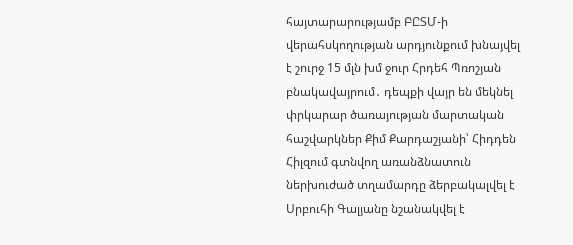հայտարարությամբ ԲԸՏՄ-ի վերահսկողության արդյունքում խնայվել է շուրջ 15 մլն խմ ջուր Հրդեհ Պռոշյան բնակավայրում․ դեպքի վայր են մեկնել փրկարար ծառայության մարտական հաշվարկներ Քիմ Քարդաշյանի՝ Հիդդեն Հիլզում գտնվող առանձնատուն ներխուժած տղամարդը ձերբակալվել է Սրբուհի Գալյանը նշանակվել է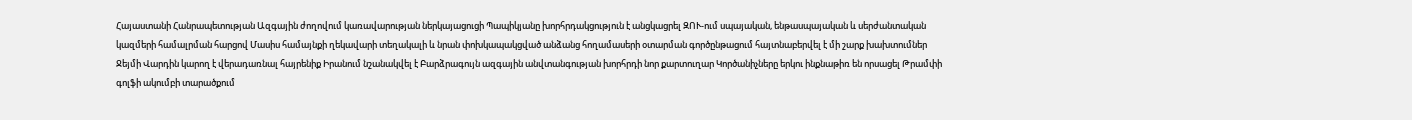Հայաստանի Հանրապետության Ազգային ժողովում կառավարության ներկայացուցի Պապիկյանը խորհրդակցություն է անցկացրել ԶՈՒ-ում սպայական, ենթասպայական և սերժանտական կազմերի համալրման հարցով Մասիս համայնքի ղեկավարի տեղակալի և նրան փոխկապակցված անձանց հողամասերի օտարման գործընթացում հայտնաբերվել է մի շարք խախտումներ Ջեյմի Վարդին կարող է վերադառնալ հայրենիք Իրանում նշանակվել է Բարձրագույն ազգային անվտանգության խորհրդի նոր քարտուղար Կործանիչները երկու ինքնաթիռ են որսացել Թրամփի գոլֆի ակումբի տարածքում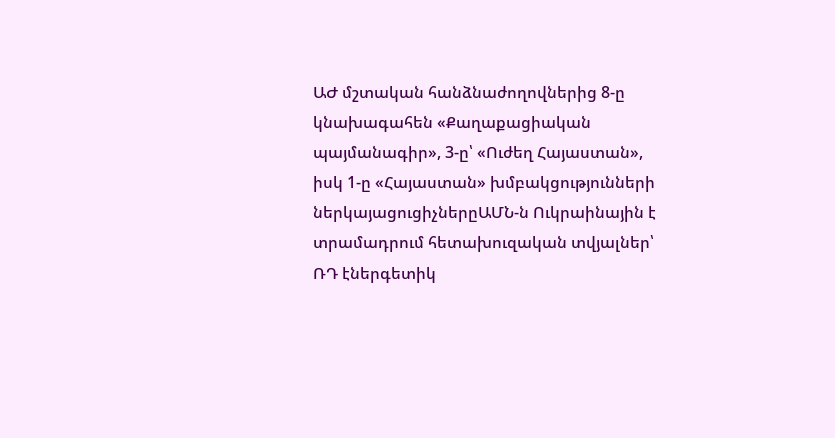ԱԺ մշտական հանձնաժողովներից 8-ը կնախագահեն «Քաղաքացիական պայմանագիր», 3-ը՝ «Ուժեղ Հայաստան», իսկ 1-ը «Հայաստան» խմբակցությունների ներկայացուցիչներըԱՄՆ-ն Ուկրաինային է տրամադրում հետախուզական տվյալներ՝ ՌԴ էներգետիկ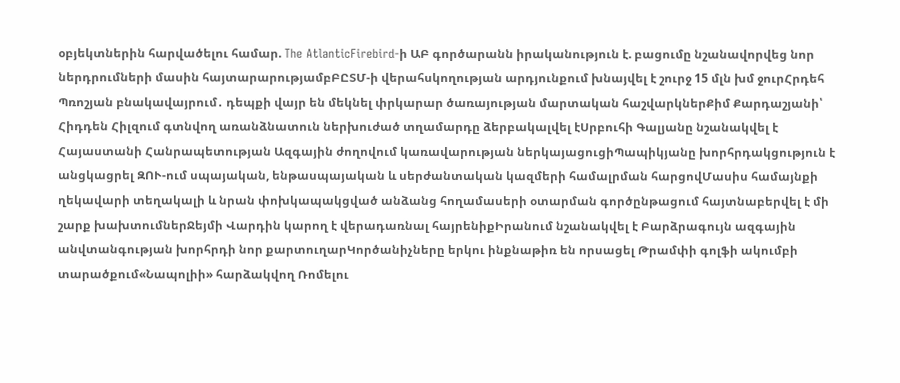օբյեկտներին հարվածելու համար. The AtlanticFirebird-ի ԱԲ գործարանն իրականություն է. բացումը նշանավորվեց նոր ներդրումների մասին հայտարարությամբԲԸՏՄ-ի վերահսկողության արդյունքում խնայվել է շուրջ 15 մլն խմ ջուրՀրդեհ Պռոշյան բնակավայրում․ դեպքի վայր են մեկնել փրկարար ծառայության մարտական հաշվարկներՔիմ Քարդաշյանի՝ Հիդդեն Հիլզում գտնվող առանձնատուն ներխուժած տղամարդը ձերբակալվել էՍրբուհի Գալյանը նշանակվել է Հայաստանի Հանրապետության Ազգային ժողովում կառավարության ներկայացուցիՊապիկյանը խորհրդակցություն է անցկացրել ԶՈՒ-ում սպայական, ենթասպայական և սերժանտական կազմերի համալրման հարցովՄասիս համայնքի ղեկավարի տեղակալի և նրան փոխկապակցված անձանց հողամասերի օտարման գործընթացում հայտնաբերվել է մի շարք խախտումներՋեյմի Վարդին կարող է վերադառնալ հայրենիքԻրանում նշանակվել է Բարձրագույն ազգային անվտանգության խորհրդի նոր քարտուղարԿործանիչները երկու ինքնաթիռ են որսացել Թրամփի գոլֆի ակումբի տարածքում«Նապոլիի» հարձակվող Ռոմելու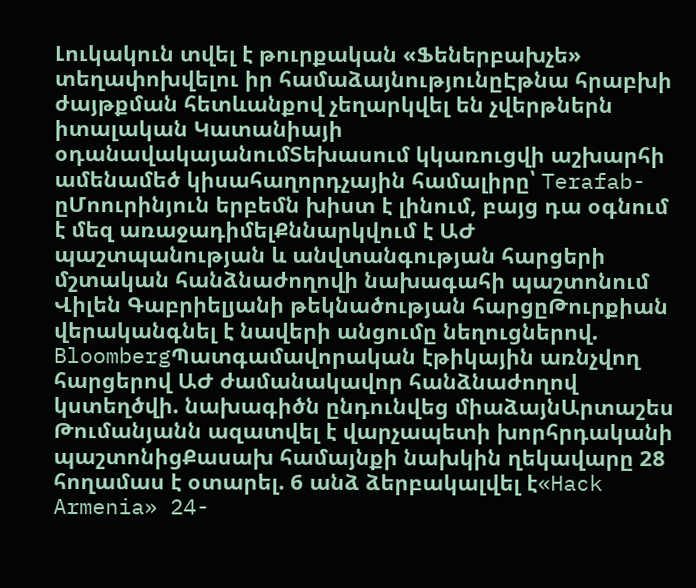Լուկակուն տվել է թուրքական «Ֆեներբախչե» տեղափոխվելու իր համաձայնությունըԷթնա հրաբխի ժայթքման հետևանքով չեղարկվել են չվերթներն իտալական Կատանիայի օդանավակայանումՏեխասում կկառուցվի աշխարհի ամենամեծ կիսահաղորդչային համալիրը՝ Terafab-ըՄոուրինյուն երբեմն խիստ է լինում, բայց դա օգնում է մեզ առաջադիմելՔննարկվում է ԱԺ պաշտպանության և անվտանգության հարցերի մշտական հանձնաժողովի նախագահի պաշտոնում Վիլեն Գաբրիելյանի թեկնածության հարցըԹուրքիան վերականգնել է նավերի անցումը նեղուցներով. BloombergՊատգամավորական էթիկային առնչվող հարցերով ԱԺ ժամանակավոր հանձնաժողով կստեղծվի. նախագիծն ընդունվեց միաձայնԱրտաշես Թումանյանն ազատվել է վարչապետի խորհրդականի պաշտոնիցՔասախ համայնքի նախկին ղեկավարը 28 հողամաս է օտարել. 6 անձ ձերբակալվել է«Hack Armenia» 24-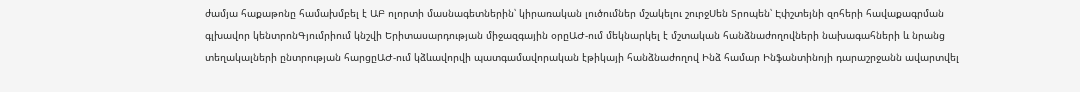ժամյա հաքաթոնը համախմբել է ԱԲ ոլորտի մասնագետներին՝ կիրառական լուծումներ մշակելու շուրջՍեն Տրոպեն՝ Էփշտեյնի զոհերի հավաքագրման գլխավոր կենտրոնԳյումրիում կնշվի Երիտասարդության միջազգային օրըԱԺ-ում մեկնարկել է մշտական հանձնաժողովների նախագահների և նրանց տեղակալների ընտրության հարցըԱԺ-ում կձևավորվի պատգամավորական էթիկայի հանձնաժողով Ինձ համար Ինֆանտինոյի դարաշրջանն ավարտվել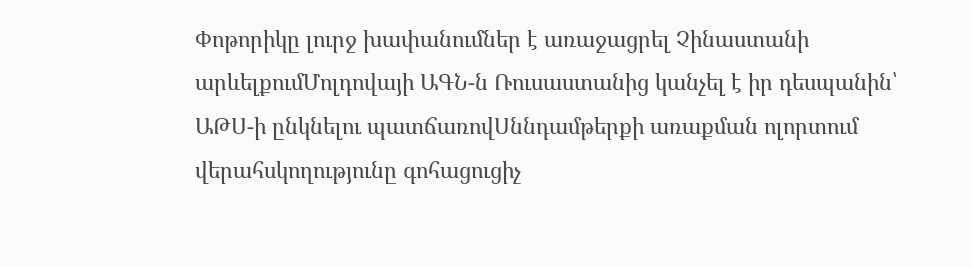Փոթորիկը լուրջ խափանումներ է առաջացրել Չինաստանի արևելքումՄոլդովայի ԱԳՆ-ն Ռուսաստանից կանչել է իր դեսպանին՝ ԱԹՍ-ի ընկնելու պատճառովՍննդամթերքի առաքման ոլորտում վերահսկողությունը գոհացուցիչ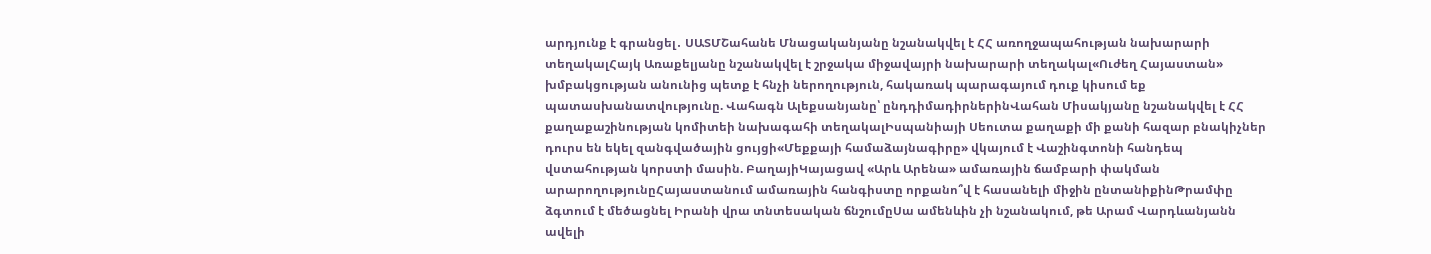արդյունք է գրանցել․ ՍԱՏՄՇահանե Մնացականյանը նշանակվել է ՀՀ առողջապահության նախարարի տեղակալՀայկ Առաքելյանը նշանակվել է շրջակա միջավայրի նախարարի տեղակալ«Ուժեղ Հայաստան» խմբակցության անունից պետք է հնչի ներողություն, հակառակ պարագայում դուք կիսում եք պատասխանատվությունը. Վահագն Ալեքսանյանը՝ ընդդիմադիրներինՎահան Միսակյանը նշանակվել է ՀՀ քաղաքաշինության կոմիտեի նախագահի տեղակալԻսպանիայի Սեուտա քաղաքի մի քանի հազար բնակիչներ դուրս են եկել զանգվածային ցույցի«Մեքքայի համաձայնագիրը» վկայում է Վաշինգտոնի հանդեպ վստահության կորստի մասին. ԲաղայիԿայացավ «Արև Արենա» ամառային ճամբարի փակման արարողությունըՀայաստանում ամառային հանգիստը որքանո՞վ է հասանելի միջին ընտանիքինԹրամփը ձգտում է մեծացնել Իրանի վրա տնտեսական ճնշումըՍա ամենևին չի նշանակում, թե Արամ Վարդևանյանն ավելի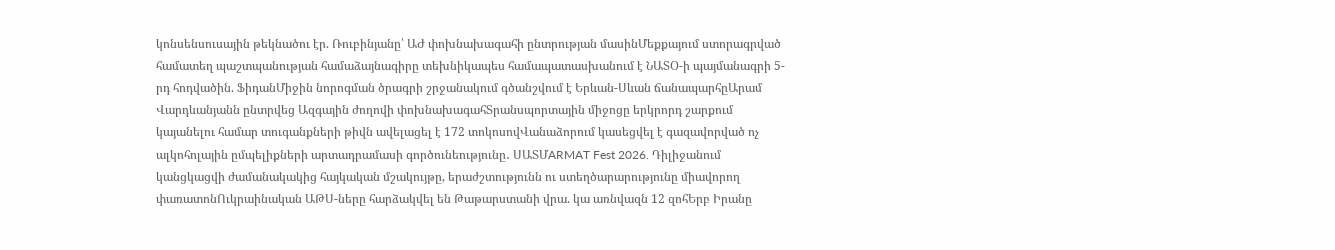կոնսենսուսային թեկնածու էր. Ռուբինյանը՝ ԱԺ փոխնախագահի ընտրության մասինՄեքքայում ստորագրված համատեղ պաշտպանության համաձայնագիրը տեխնիկապես համապատասխանում է ՆԱՏՕ-ի պայմանագրի 5-րդ հոդվածին. ՖիդանՄիջին նորոգման ծրագրի շրջանակում գծանշվում է Երևան-Սևան ճանապարհըԱրամ Վարդևանյանն ընտրվեց Ազգային ժողովի փոխնախագահՏրանսպորտային միջոցը երկրորդ շարքում կայանելու համար տուգանքների թիվն ավելացել է 172 տոկոսովՎանաձորում կասեցվել է գազավորված ոչ ալկոհոլային ըմպելիքների արտադրամասի գործունեությունը․ ՍԱՏՄARMAT Fest 2026. Դիլիջանում կանցկացվի ժամանակակից հայկական մշակույթը, երաժշտությունն ու ստեղծարարությունը միավորող փառատոնՈւկրաինական ԱԹՍ-ները հարձակվել են Թաթարստանի վրա. կա առնվազն 12 զոհԵրբ Իրանը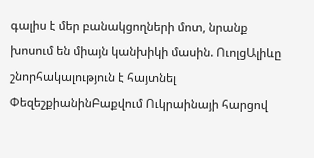գալիս է մեր բանակցողների մոտ, նրանք խոսում են միայն կանխիկի մասին. ՈւոլցԱլիևը շնորհակալություն է հայտնել ՓեզեշքիանինԲաքվում Ուկրաինայի հարցով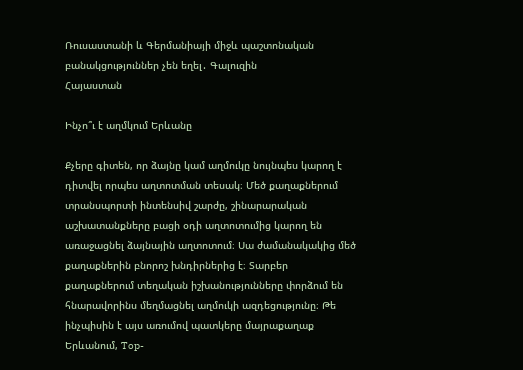Ռուսաստանի և Գերմանիայի միջև պաշտոնական բանակցություններ չեն եղել․ Գալուզին
Հայաստան

Ինչո՞ւ է աղմկում Երևանը

Քչերը գիտեն, որ ձայնը կամ աղմուկը նույնպես կարող է դիտվել որպես աղտոտման տեսակ։ Մեծ քաղաքներում տրանսպորտի ինտենսիվ շարժը, շինարարական աշխատանքները բացի օդի աղտոտումից կարող են առաջացնել ձայնային աղտոտում։ Սա ժամանակակից մեծ քաղաքներին բնորոշ խնդիրներից է։ Տարբեր քաղաքներում տեղական իշխանությունները փորձում են հնարավորինս մեղմացնել աղմուկի ազդեցությունը։ Թե ինչպիսին է այս առումով պատկերը մայրաքաղաք Երևանում, Top-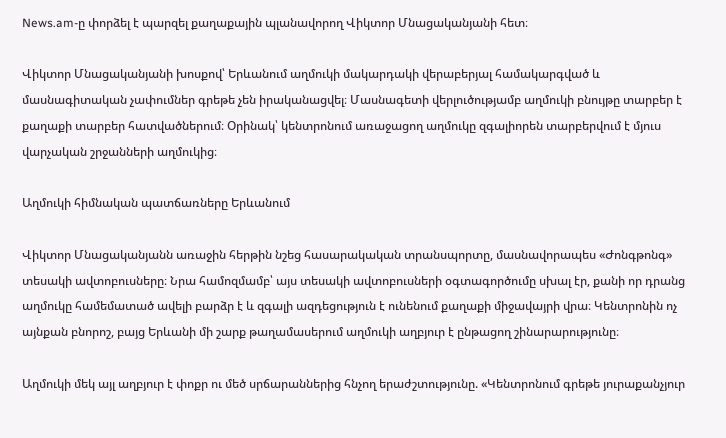News.am-ը փորձել է պարզել քաղաքային պլանավորող Վիկտոր Մնացականյանի հետ։

Վիկտոր Մնացականյանի խոսքով՝ Երևանում աղմուկի մակարդակի վերաբերյալ համակարգված և մասնագիտական չափումներ գրեթե չեն իրականացվել։ Մասնագետի վերլուծությամբ աղմուկի բնույթը տարբեր է քաղաքի տարբեր հատվածներում։ Օրինակ՝ կենտրոնում առաջացող աղմուկը զգալիորեն տարբերվում է մյուս վարչական շրջանների աղմուկից։

Աղմուկի հիմնական պատճառները Երևանում

Վիկտոր Մնացականյանն առաջին հերթին նշեց հասարակական տրանսպորտը, մասնավորապես «Ժոնգթոնգ» տեսակի ավտոբուսները։ Նրա համոզմամբ՝ այս տեսակի ավտոբուսների օգտագործումը սխալ էր, քանի որ դրանց աղմուկը համեմատած ավելի բարձր է և զգալի ազդեցություն է ունենում քաղաքի միջավայրի վրա։ Կենտրոնին ոչ այնքան բնորոշ, բայց Երևանի մի շարք թաղամասերում աղմուկի աղբյուր է ընթացող շինարարությունը։

Աղմուկի մեկ այլ աղբյուր է փոքր ու մեծ սրճարաններից հնչող երաժշտությունը. «Կենտրոնում գրեթե յուրաքանչյուր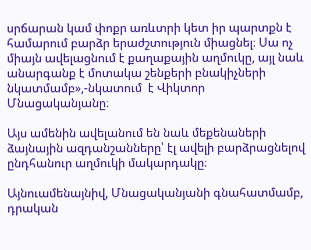սրճարան կամ փոքր առևտրի կետ իր պարտքն է համարում բարձր երաժշտություն միացնել։ Սա ոչ միայն ավելացնում է քաղաքային աղմուկը, այլ նաև անարգանք է մոտակա շենքերի բնակիչների նկատմամբ»,-նկատում  է Վիկտոր Մնացականյանը։

Այս ամենին ավելանում են նաև մեքենաների ձայնային ազդանշանները՝ էլ ավելի բարձրացնելով ընդհանուր աղմուկի մակարդակը։

Այնուամենայնիվ, Մնացականյանի գնահատմամբ, դրական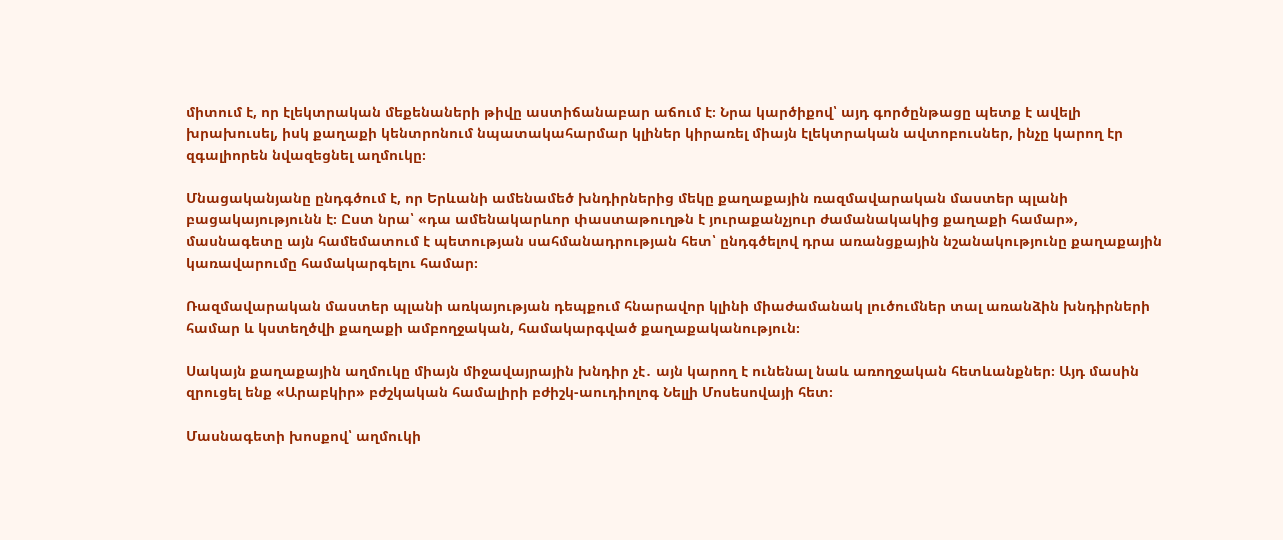միտում է, որ էլեկտրական մեքենաների թիվը աստիճանաբար աճում է։ Նրա կարծիքով՝ այդ գործընթացը պետք է ավելի խրախուսել, իսկ քաղաքի կենտրոնում նպատակահարմար կլիներ կիրառել միայն էլեկտրական ավտոբուսներ, ինչը կարող էր զգալիորեն նվազեցնել աղմուկը։

Մնացականյանը ընդգծում է, որ Երևանի ամենամեծ խնդիրներից մեկը քաղաքային ռազմավարական մաստեր պլանի բացակայությունն է։ Ըստ նրա՝ «դա ամենակարևոր փաստաթուղթն է յուրաքանչյուր ժամանակակից քաղաքի համար», մասնագետը այն համեմատում է պետության սահմանադրության հետ՝ ընդգծելով դրա առանցքային նշանակությունը քաղաքային կառավարումը համակարգելու համար։

Ռազմավարական մաստեր պլանի առկայության դեպքում հնարավոր կլինի միաժամանակ լուծումներ տալ առանձին խնդիրների համար և կստեղծվի քաղաքի ամբողջական, համակարգված քաղաքականություն։

Սակայն քաղաքային աղմուկը միայն միջավայրային խնդիր չէ․ այն կարող է ունենալ նաև առողջական հետևանքներ։ Այդ մասին զրուցել ենք «Արաբկիր» բժշկական համալիրի բժիշկ-աուդիոլոգ Նելլի Մոսեսովայի հետ։

Մասնագետի խոսքով՝ աղմուկի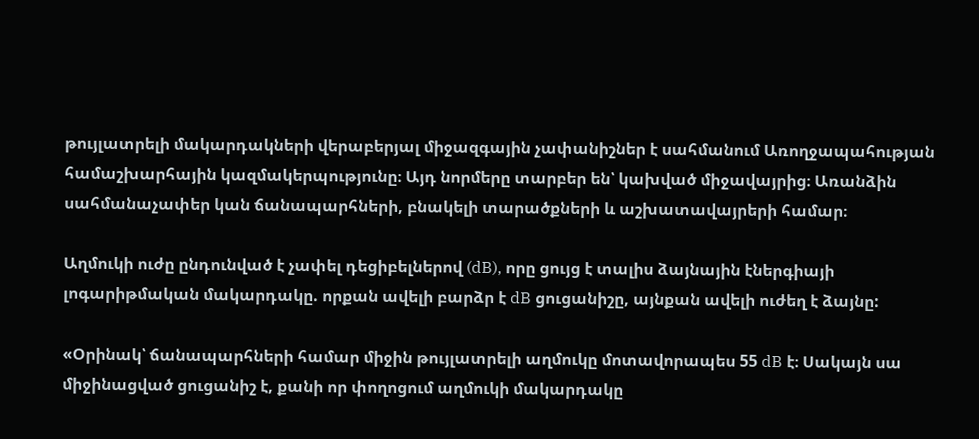թույլատրելի մակարդակների վերաբերյալ միջազգային չափանիշներ է սահմանում Առողջապահության համաշխարհային կազմակերպությունը։ Այդ նորմերը տարբեր են՝ կախված միջավայրից։ Առանձին սահմանաչափեր կան ճանապարհների, բնակելի տարածքների և աշխատավայրերի համար։

Աղմուկի ուժը ընդունված է չափել դեցիբելներով (dB), որը ցույց է տալիս ձայնային էներգիայի լոգարիթմական մակարդակը. որքան ավելի բարձր է dB ցուցանիշը, այնքան ավելի ուժեղ է ձայնը:

«Օրինակ՝ ճանապարհների համար միջին թույլատրելի աղմուկը մոտավորապես 55 dB է։ Սակայն սա միջինացված ցուցանիշ է, քանի որ փողոցում աղմուկի մակարդակը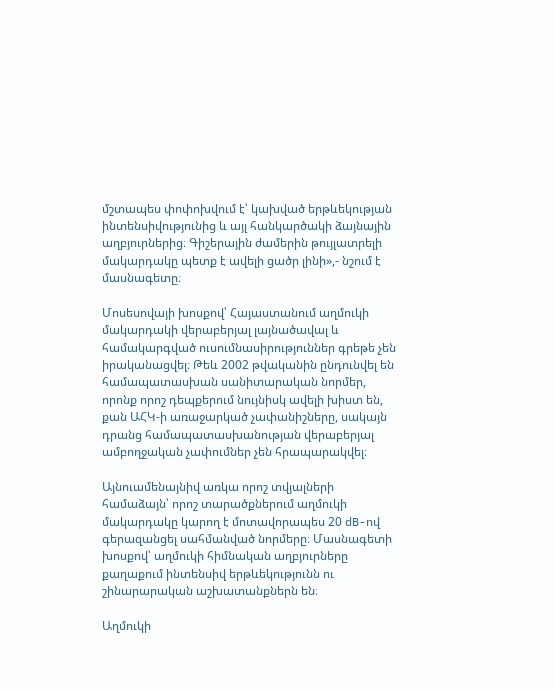մշտապես փոփոխվում է՝ կախված երթևեկության ինտենսիվությունից և այլ հանկարծակի ձայնային աղբյուրներից։ Գիշերային ժամերին թույլատրելի մակարդակը պետք է ավելի ցածր լինի»,- նշում է մասնագետը։

Մոսեսովայի խոսքով՝ Հայաստանում աղմուկի մակարդակի վերաբերյալ լայնածավալ և համակարգված ուսումնասիրություններ գրեթե չեն իրականացվել։ Թեև 2002 թվականին ընդունվել են համապատասխան սանիտարական նորմեր, որոնք որոշ դեպքերում նույնիսկ ավելի խիստ են, քան ԱՀԿ-ի առաջարկած չափանիշները, սակայն դրանց համապատասխանության վերաբերյալ ամբողջական չափումներ չեն հրապարակվել։

Այնուամենայնիվ առկա որոշ տվյալների համաձայն՝ որոշ տարածքներում աղմուկի մակարդակը կարող է մոտավորապես 20 dB-ով գերազանցել սահմանված նորմերը։ Մասնագետի խոսքով՝ աղմուկի հիմնական աղբյուրները քաղաքում ինտենսիվ երթևեկությունն ու շինարարական աշխատանքներն են։

Աղմուկի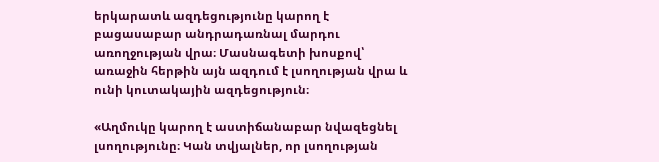երկարատև ազդեցությունը կարող է բացասաբար անդրադառնալ մարդու առողջության վրա։ Մասնագետի խոսքով՝ առաջին հերթին այն ազդում է լսողության վրա և ունի կուտակային ազդեցություն։

«Աղմուկը կարող է աստիճանաբար նվազեցնել լսողությունը։ Կան տվյալներ, որ լսողության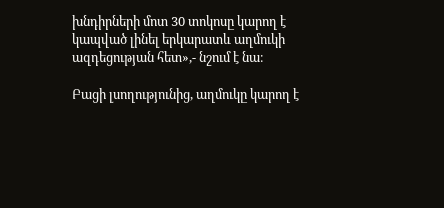խնդիրների մոտ 30 տոկոսը կարող է կապված լինել երկարատև աղմուկի ազդեցության հետ»,- նշում է նա։

Բացի լսողությունից, աղմուկը կարող է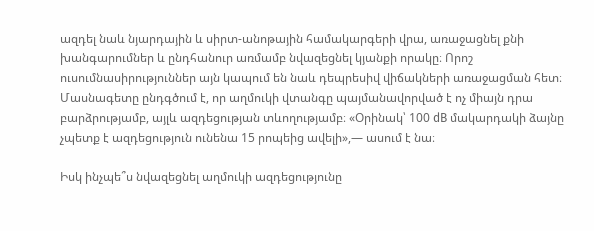ազդել նաև նյարդային և սիրտ-անոթային համակարգերի վրա, առաջացնել քնի խանգարումներ և ընդհանուր առմամբ նվազեցնել կյանքի որակը։ Որոշ ուսումնասիրություններ այն կապում են նաև դեպրեսիվ վիճակների առաջացման հետ։ Մասնագետը ընդգծում է, որ աղմուկի վտանգը պայմանավորված է ոչ միայն դրա բարձրությամբ, այլև ազդեցության տևողությամբ։ «Օրինակ՝ 100 dB մակարդակի ձայնը չպետք է ազդեցություն ունենա 15 րոպեից ավելի»,— ասում է նա։

Իսկ ինչպե՞ս նվազեցնել աղմուկի ազդեցությունը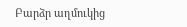Բարձր աղմուկից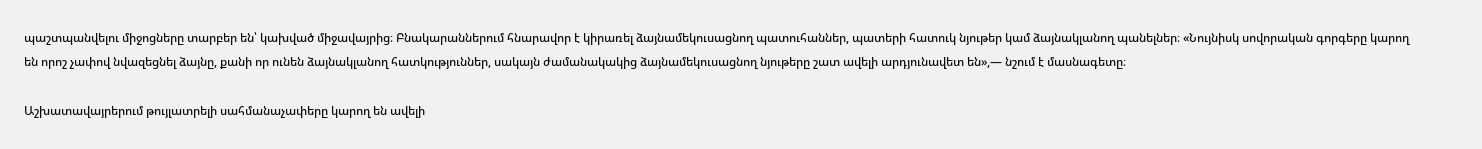պաշտպանվելու միջոցները տարբեր են՝ կախված միջավայրից։ Բնակարաններում հնարավոր է կիրառել ձայնամեկուսացնող պատուհաններ, պատերի հատուկ նյութեր կամ ձայնակլանող պանելներ։ «Նույնիսկ սովորական գորգերը կարող են որոշ չափով նվազեցնել ձայնը, քանի որ ունեն ձայնակլանող հատկություններ, սակայն ժամանակակից ձայնամեկուսացնող նյութերը շատ ավելի արդյունավետ են»,— նշում է մասնագետը։

Աշխատավայրերում թույլատրելի սահմանաչափերը կարող են ավելի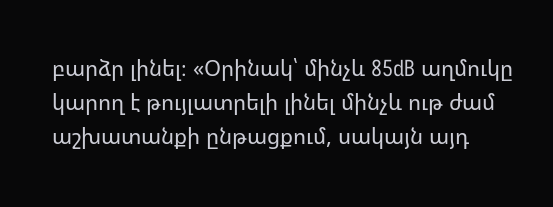բարձր լինել։ «Օրինակ՝ մինչև 85dB աղմուկը կարող է թույլատրելի լինել մինչև ութ ժամ աշխատանքի ընթացքում, սակայն այդ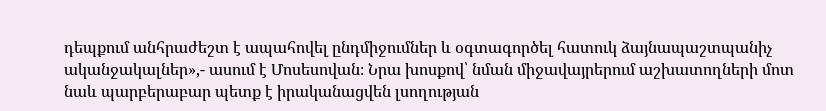դեպքում անհրաժեշտ է ապահովել ընդմիջումներ և օգտագործել հատուկ ձայնապաշտպանիչ ականջակալներ»,- ասում է Մոսեսովան։ Նրա խոսքով՝ նման միջավայրերում աշխատողների մոտ նաև պարբերաբար պետք է իրականացվեն լսողության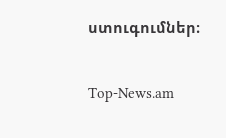ստուգումներ։

Top-News.am